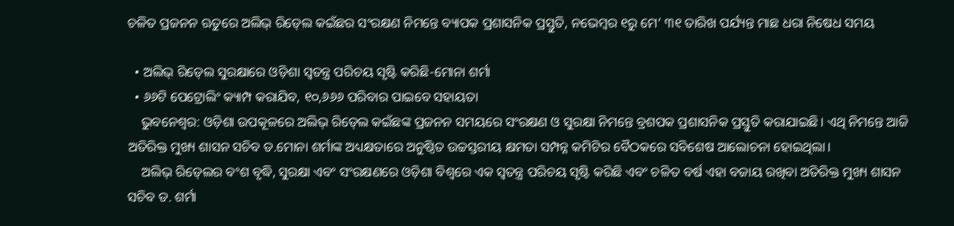ଚଳିତ ପ୍ରଜନନ ଋତୁରେ ଅଲିଭ୍‍ ରିଡ୍‍ଲେ କଇଁଛର ସଂରକ୍ଷଣ ନିମନ୍ତେ ବ୍ୟାପକ ପ୍ରଶାସନିକ ପ୍ରସ୍ତୁତି, ନଭେମ୍ବର ୧ରୁ ମେ’ ୩୧ ତାରିଖ ପର୍ଯ୍ୟନ୍ତ ମାଛ ଧରା ନିଷେଧ ସମୟ

  • ଅଲିଭ୍‍ ରିଡ୍‍ଲେ ସୁରକ୍ଷାରେ ଓଡ଼ିଶା ସ୍ୱତନ୍ତ୍ର ପରିଚୟ ସୃଷ୍ଟି କରିଛି-ମୋନା ଶର୍ମା
  • ୬୬ଟି ପେଟ୍ରୋଲିଂ କ୍ୟାମ୍ପ କରାଯିବ, ୧୦,୬୬୬ ପରିବାର ପାଇବେ ସହାୟତା
    ଭୁବନେଶ୍ୱର: ଓଡ଼ିଶା ଉପକୂଳରେ ଅଲିଭ୍‍ ରିଡ୍‍ଲେ କଇଁଛଙ୍କ ପ୍ରଜନନ ସମୟରେ ସଂରକ୍ଷଣ ଓ ସୁରକ୍ଷା ନିମନ୍ତେ ବ୍ରଶପକ ପ୍ରଶାସନିକ ପ୍ରସ୍ତୁତି କରାଯାଇଛି। ଏଥି ନିମନ୍ତେ ଆଜି ଅତିରିକ୍ତ ମୁଖ୍ୟ ଶାସନ ସଚିବ ଡ.ମୋନା ଶର୍ମାଙ୍କ ଅଧ୍ୟକ୍ଷତାରେ ଅନୁଷ୍ଠିତ ଉଚ୍ଚସ୍ତରୀୟ କ୍ଷମତା ସମ୍ପନ୍ନ କମିଟିର ବୈଠକରେ ସବିଶେଷ ଆଲୋଚନା ହୋଇଥିଲା।
    ଅଲିଭ୍‍ ରିଡ୍‍ଲେର ବଂଶ ବୃଦ୍ଧି, ସୁରକ୍ଷା ଏବଂ ସଂରକ୍ଷଣରେ ଓଡ଼ିଶା ବିଶ୍ୱରେ ଏକ ସ୍ୱତନ୍ତ୍ର ପରିଚୟ ସୃଷ୍ଟି କରିଛି ଏବଂ ଚଳିତ ବର୍ଷ ଏହା ବଜାୟ ରଖିବା ଅତିରିକ୍ତ ମୁଖ୍ୟ ଶାସନ ସଚିବ ଡ. ଶର୍ମା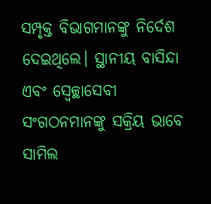ସମ୍ପୃକ୍ତ ବିଭାଗମାନଙ୍କୁ ନିର୍ଦେଶ ଦେଇଥିଲେ। ସ୍ଥାନୀୟ ବାସିନ୍ଦା ଏବଂ ସ୍ୱେଚ୍ଛାସେବୀ ସଂଗଠନମାନଙ୍କୁ ସକ୍ରିୟ ଭାବେ ସାମିଲ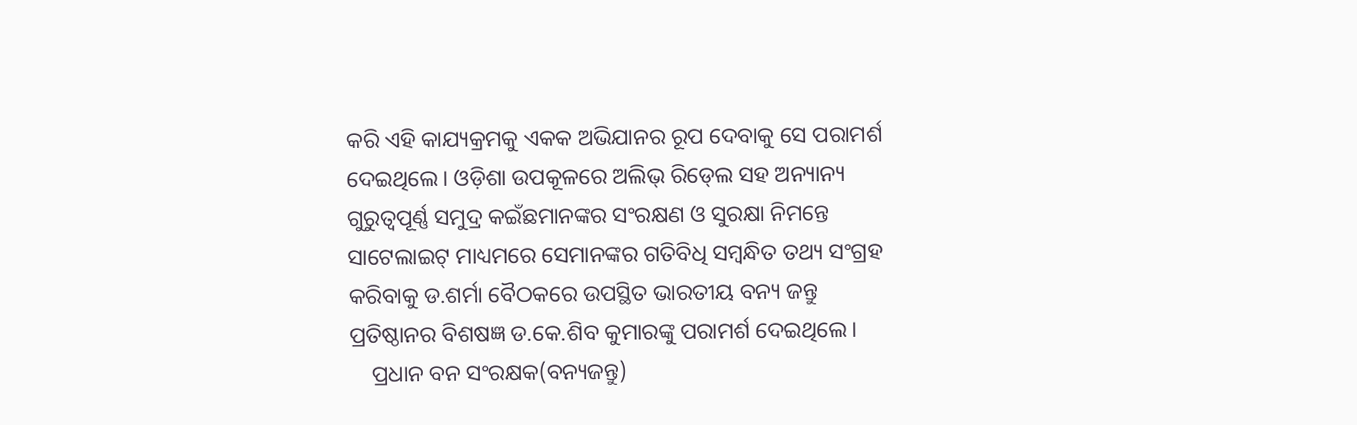କରି ଏହି କାଯ୍ୟକ୍ରମକୁ ଏକକ ଅଭିଯାନର ରୂପ ଦେବାକୁ ସେ ପରାମର୍ଶ ଦେଇଥିଲେ। ଓଡ଼ିଶା ଉପକୂଳରେ ଅଲିଭ୍‍ ରିଡ୍‍ଲେ ସହ ଅନ୍ୟାନ୍ୟ ଗୁରୁତ୍ୱପୂର୍ଣ୍ଣ ସମୁଦ୍ର କଇଁଛମାନଙ୍କର ସଂରକ୍ଷଣ ଓ ସୁରକ୍ଷା ନିମନ୍ତେ ସାଟେଲାଇଟ୍‍ ମାଧ୍ୟମରେ ସେମାନଙ୍କର ଗତିବିଧି ସମ୍ବନ୍ଧିତ ତଥ୍ୟ ସଂଗ୍ରହ କରିବାକୁ ଡ.ଶର୍ମା ବୈଠକରେ ଉପସ୍ଥିତ ଭାରତୀୟ ବନ୍ୟ ଜନ୍ତୁ ପ୍ରତିଷ୍ଠାନର ବିଶଷଜ୍ଞ ଡ.କେ.ଶିବ କୁମାରଙ୍କୁ ପରାମର୍ଶ ଦେଇଥିଲେ।
    ପ୍ରଧାନ ବନ ସଂରକ୍ଷକ(ବନ୍ୟଜନ୍ତୁ)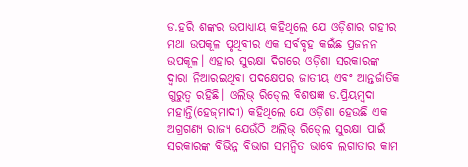ଡ.ହରି ଶଙ୍କର ଉପାଧ୍ୟାୟ କହିଥିଲେ ଯେ ଓଡ଼ିଶାର ଗହୀର ମଥା ଉପକୂଳ ପୃଥିବୀର ଏକ ସର୍ବବୃହ କଇଁଛ ପ୍ରଜନନ ଉପକୂଳ। ଏହାର ସୁରକ୍ଷା ଦିଗରେ ଓଡ଼ିଶା ସରକାରଙ୍କ ଦ୍ବାରା ନିଆରଇଥିବା ପଦକ୍ଷେପର ଜାତୀୟ ଏବଂ ଆନ୍ତର୍ଜାତିକ ଗୁରୁତ୍ୱ ରହିଛି। ଓଲିଭ୍‍ ରିଡ୍‍ଲେ ବିଶଷଜ୍ଞ ଡ.ପ୍ରିୟମ୍ବଦା ମହାନ୍ତି(ହେଜ୍‍ମାଦୀ) କହିଥିଲେ ଯେ ଓଡ଼ିଶା ହେଉଛି ଏକ ଅଗ୍ରଗଣ୍ୟ ରାଜ୍ୟ ଯେଉଁଠି ଅଲିଭ୍‍ ରିଡ୍‍ଲେ ସୁରକ୍ଷା ପାଇଁ ସରକାରଙ୍କ ବିଭିନ୍ନ ବିଭାଗ ସମନ୍ୱିତ ଭାବେ ଲଗାତାର କାମ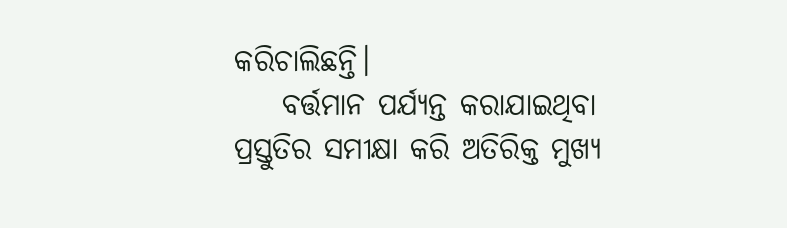କରିଚାଲିଛନ୍ତି।
    ବର୍ତ୍ତମାନ ପର୍ଯ୍ୟନ୍ତ କରାଯାଇଥିବା ପ୍ରସ୍ତୁତିର ସମୀକ୍ଷା କରି ଅତିରିକ୍ତ ମୁଖ୍ୟ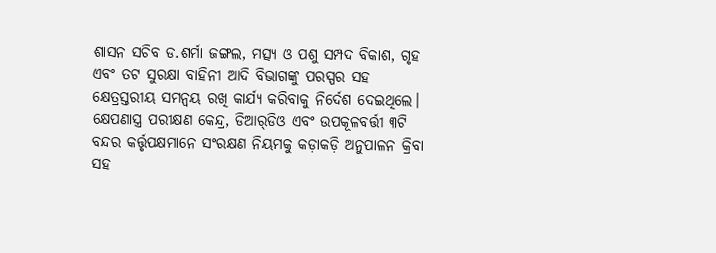ଶାସନ ସଚିବ ଡ.ଶର୍ମା ଜଙ୍ଗଲ, ମତ୍ସ୍ୟ ଓ ପଶୁ ସମ୍ପଦ ବିକାଶ, ଗୃହ ଏବଂ ତଟ ସୁରକ୍ଷା ବାହିନୀ ଆଦି ବିଭାଗଙ୍କୁ ପରସ୍ପର ସହ କ୍ଷେତ୍ରସ୍ତରୀୟ ସମନ୍ୱୟ ରଖି କାର୍ଯ୍ୟ କରିବାକୁ ନିର୍ଦେଶ ଦେଇଥିଲେ। କ୍ଷେପଣାସ୍ତ୍ର ପରୀକ୍ଷଣ କେନ୍ଦ୍ର, ଡିଆର୍‍ଡିଓ ଏବଂ ଉପକୂଳବର୍ତ୍ତୀ ୩ଟି ବନ୍ଦର କର୍ତ୍ତୃପକ୍ଷମାନେ ସଂରକ୍ଷଣ ନିୟମକୁ କଡ଼ାକଡ଼ି ଅନୁପାଳନ କ୍ରିବା ସହ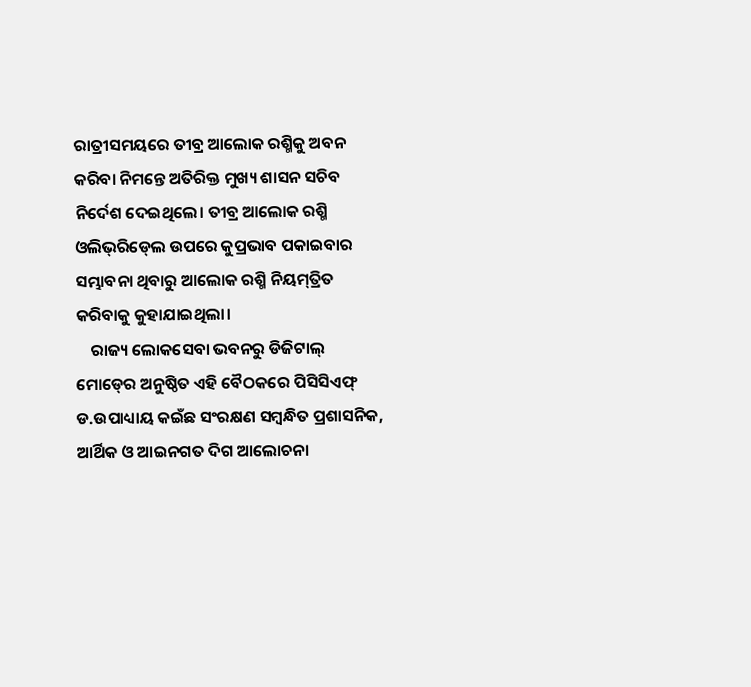ରାତ୍ରୀସମୟରେ ତୀବ୍ର ଆଲୋକ ରଶ୍ମିକୁ ଅବନ କରିବା ନିମନ୍ତେ ଅତିରିକ୍ତ ମୁଖ୍ୟ ଶାସନ ସଚିବ ନିର୍ଦେଶ ଦେଇଥିଲେ। ତୀବ୍ର ଆଲୋକ ରଶ୍ମି ଓଲିଭ୍‍ରିଡ୍‍ଲେ ଉପରେ କୁପ୍ରଭାବ ପକାଇବାର ସମ୍ଭାବନା ଥିବାରୁ ଆଲୋକ ରଶ୍ମି ନିୟମ୍‍ତ୍ରିତ କରିବାକୁ କୁହାଯାଇଥିଲା।
    ରାଜ୍ୟ ଲୋକସେବା ଭବନରୁ ଡିଜିଟାଲ୍‍ ମୋଡ୍‍ରେ ଅନୁଷ୍ଠିତ ଏହି ବୈଠକରେ ପିସିସିଏଫ୍‍ ଡ.ଉପାଧ୍ୟାୟ କଇଁଛ ସଂରକ୍ଷଣ ସମ୍ବନ୍ଧିତ ପ୍ରଶାସନିକ, ଆର୍ଥିକ ଓ ଆଇନଗତ ଦିଗ ଆଲୋଚନା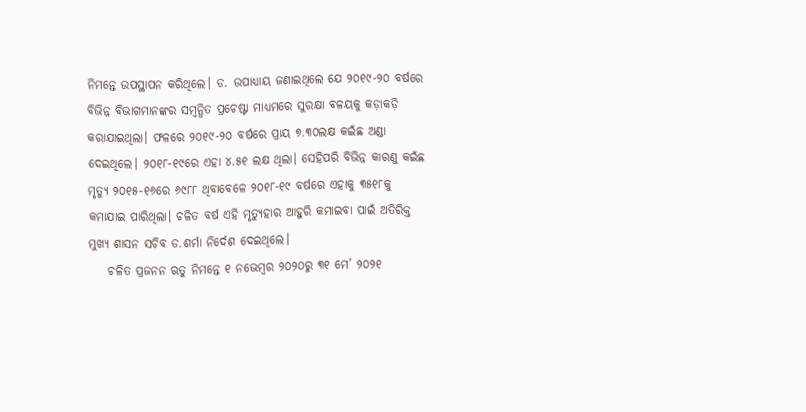ନିମନ୍ତେ ଉପସ୍ଥାପନ କରିଥିଲେ। ଡ. ଉପାଧ୍ୟାୟ ଜଣାଇଥିଲେ ଯେ ୨୦୧୯-୨୦ ବର୍ଷରେ ବିଭିନ୍ନ ବିଭାଗମାନଙ୍କର ସମ୍ବନ୍ଧିତ ପ୍ରଚେଷ୍ଟା ମାଧ୍ୟମରେ ସୁରକ୍ଷା ବଳୟକୁ କଡ଼ାକଡ଼ି କରାଯାଇଥିଲା। ଫଳରେ ୨୦୧୯-୨୦ ବର୍ଷରେ ପ୍ରାୟ ୭.୩୦ଲକ୍ଷ କଇଁଛ ଅଣ୍ଡା ଦେଇଥିଲେ। ୨୦୧୮-୧୯ରେ ଏହା ୪.୫୧ ଲକ୍ଷ ଥିଲା। ସେହିପରି ବିଭିନ୍ନ କାରଣୁ କଇଁଛ ମୃତ୍ୟୁ ୨୦୧୫-୧୬ରେ ୬୯୮୮ ଥିବାବେଳେ ୨୦୧୮-୧୯ ବର୍ଷରେ ଏହାକୁ ୩୫୧୮କୁ କମାଯାଇ ପାରିଥିଲା। ଚଳିତ ବର୍ଷ ଏହି ମୃତ୍ୟୁହାର ଆହୁରି କମାଇବା ପାଇଁ ଅତିରିକ୍ତ ମୁଖ୍ୟ ଶାସନ ସଚିବ ଡ.ଶର୍ମା ନିର୍ଦେଶ ଦେଇଥିଲେ।
    ଚଳିତ ପ୍ରଜନନ ଋତୁ ନିମନ୍ତେ ୧ ନଭେମ୍ବର ୨୦୨୦ରୁ ୩୧ ମେ’ ୨୦୨୧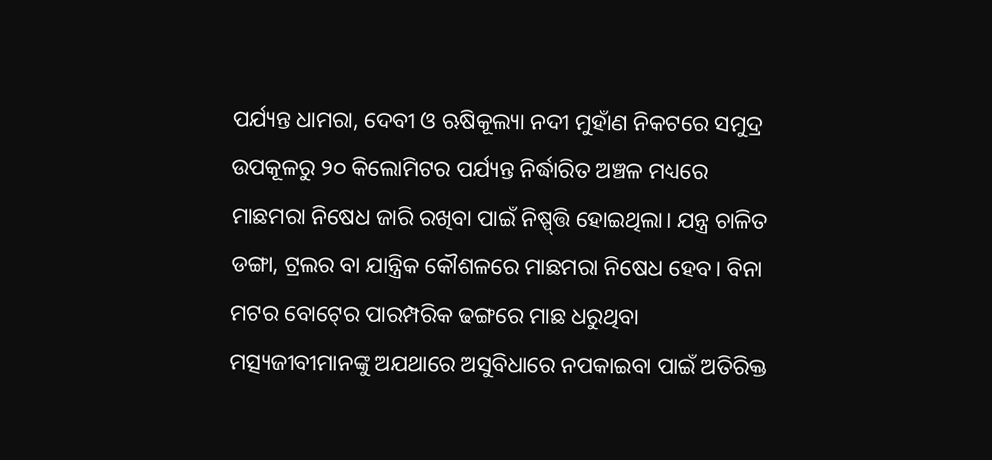ପର୍ଯ୍ୟନ୍ତ ଧାମରା, ଦେବୀ ଓ ଋଷିକୂଲ୍ୟା ନଦୀ ମୁହାଁଣ ନିକଟରେ ସମୁଦ୍ର ଉପକୂଳରୁ ୨୦ କିଲୋମିଟର ପର୍ଯ୍ୟନ୍ତ ନିର୍ଦ୍ଧାରିତ ଅଞ୍ଚଳ ମଧ୍ୟରେ ମାଛମରା ନିଷେଧ ଜାରି ରଖିବା ପାଇଁ ନିଷ୍ପ୍‍ତ୍ତି ହୋଇଥିଲା। ଯନ୍ତ୍ର ଚାଳିତ ଡଙ୍ଗା, ଟ୍ରଲର ବା ଯାନ୍ତ୍ରିକ କୌଶଳରେ ମାଛମରା ନିଷେଧ ହେବ। ବିନା ମଟର ବୋଟ୍‍ରେ ପାରମ୍ପରିକ ଢଙ୍ଗରେ ମାଛ ଧରୁଥିବା ମତ୍ସ୍ୟଜୀବୀମାନଙ୍କୁ ଅଯଥାରେ ଅସୁବିଧାରେ ନପକାଇବା ପାଇଁ ଅତିରିକ୍ତ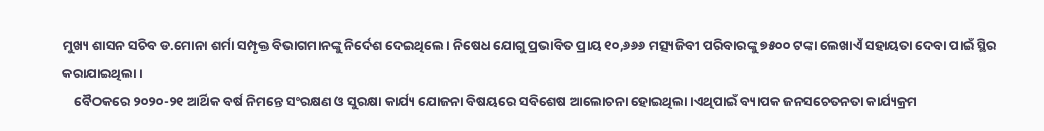ମୁଖ୍ୟ ଶାସନ ସଚିବ ଡ.ମୋନା ଶର୍ମା ସମ୍ପୃକ୍ତ ବିଭାଗମାନଙ୍କୁ ନିର୍ଦେଶ ଦେଇଥିଲେ। ନିଷେଧ ଯୋଗୁ ପ୍ରଭାବିତ ପ୍ରାୟ ୧୦,୬୬୬ ମତ୍ସ୍ୟଜିବୀ ପରିବାରଙ୍କୁ ୭୫୦୦ ଟଙ୍କା ଲେଖାଏଁ ସହାୟତା ଦେବା ପାଇଁ ସ୍ଥିର କରାଯାଇଥିଲା।
    ବୈଠକରେ ୨୦୨୦-୨୧ ଆର୍ଥିକ ବର୍ଷ ନିମନ୍ତେ ସଂରକ୍ଷଣ ଓ ସୁରକ୍ଷା କାର୍ଯ୍ୟ ଯୋଜନା ବିଷୟରେ ସବିଶେଷ ଆଲୋଚନା ହୋଇଥିଲା।ଏଥିପାଇଁ ବ୍ୟାପକ ଜନସଚେତନତା କାର୍ଯ୍ୟକ୍ରମ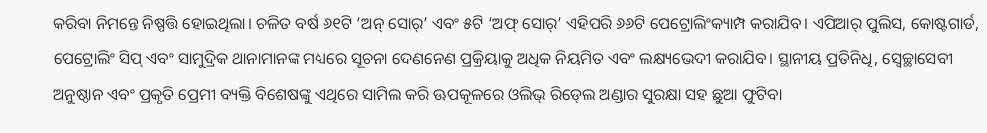କରିବା ନିମନ୍ତେ ନିଷ୍ପତ୍ତି ହୋଇଥିଲା। ଚଳିତ ବର୍ଷ ୬୧ଟି ‘ଅନ୍‍ ସୋର୍‍’ ଏବଂ ୫ଟି ‘ଅଫ୍‍ ସୋର୍‍’ ଏହିପରି ୬୬ଟି ପେଟ୍ରୋଲିଂକ୍ୟାମ୍ପ କରାଯିବ। ଏପିଆର୍‍ ପୁଲିସ, କୋଷ୍ଟଗାର୍ଡ, ପେଟ୍ରୋଲିଂ ସିପ୍‍ ଏବଂ ସାମୁଦ୍ରିକ ଥାନାମାନଙ୍କ ମଧ୍ୟରେ ସୂଚନା ଦେଣନେଣ ପ୍ରକ୍ରିୟାକୁ ଅଧିକ ନିୟମିତ ଏବଂ ଲକ୍ଷ୍ୟଭେଦୀ କରାଯିବ। ସ୍ଥାନୀୟ ପ୍ରତିନିଧି, ସ୍ୱେଚ୍ଛାସେବୀ ଅନୁଷ୍ଠାନ ଏବଂ ପ୍ରକୃତି ପ୍ରେମୀ ବ୍ୟକ୍ତି ବିଶେଷଙ୍କୁ ଏଥିରେ ସାମିଲ କରି ଊପକୂଳରେ ଓଲିଭ୍‍ ରିଡ୍‍ଲେ ଅଣ୍ଡାର ସୁରକ୍ଷା ସହ ଛୁଆ ଫୁଟିବା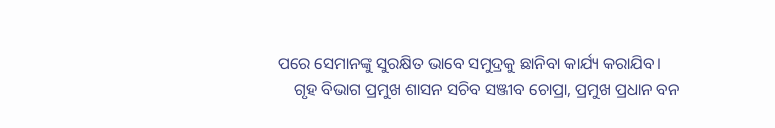ପରେ ସେମାନଙ୍କୁ ସୁରକ୍ଷିତ ଭାବେ ସମୁଦ୍ରକୁ ଛାନିବା କାର୍ଯ୍ୟ କରାଯିବ।
    ଗୃହ ବିଭାଗ ପ୍ରମୁଖ ଶାସନ ସଚିବ ସଞ୍ଜୀବ ଚୋପ୍ରା, ପ୍ରମୁଖ ପ୍ରଧାନ ବନ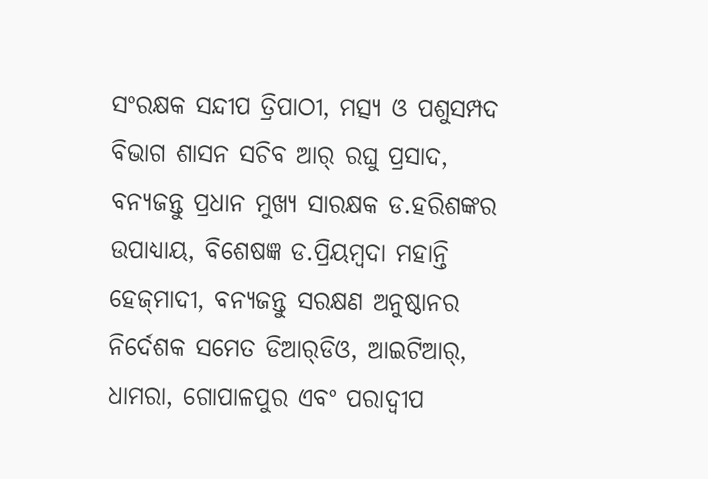ସଂରକ୍ଷକ ସନ୍ଦୀପ ତ୍ରିପାଠୀ, ମତ୍ସ୍ୟ ଓ ପଶୁସମ୍ପଦ ବିଭାଗ ଶାସନ ସଚିବ ଆର୍‍ ରଘୁ ପ୍ରସାଦ, ବନ୍ୟଜନ୍ତୁ ପ୍ରଧାନ ମୁଖ୍ୟ ସାରକ୍ଷକ ଡ.ହରିଶଙ୍କର ଉପାଧ୍ୟାୟ, ବିଶେଷଜ୍ଞ ଡ.ପ୍ରିୟମ୍ବଦା ମହାନ୍ତି ହେଜ୍‍ମାଦୀ, ବନ୍ୟଜନ୍ତୁ ସରକ୍ଷଣ ଅନୁଷ୍ଠାନର ନିର୍ଦେଶକ ସମେତ ଡିଆର୍‍ଡିଓ, ଆଇଟିଆର୍‍, ଧାମରା, ଗୋପାଳପୁର ଏବଂ ପରାଦ୍ୱୀପ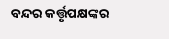ବନ୍ଦର କର୍ତ୍ତୃପକ୍ଷଙ୍କର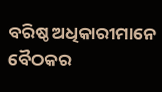ବରିଷ୍ଠ ଅଧିକାରୀମାନେ ବୈଠକର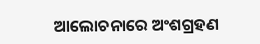ଆଲୋଚନାରେ ଅଂଶଗ୍ରହଣ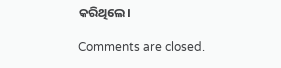କରିଥିଲେ।

Comments are closed.